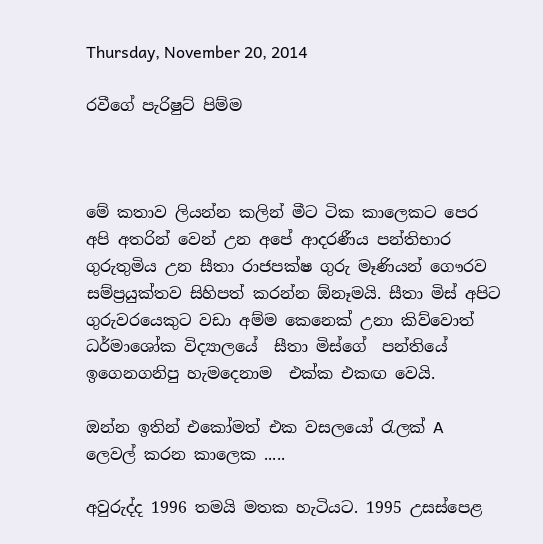Thursday, November 20, 2014

රවීගේ පැරිෂුට් පිම්ම



මේ කතාව ලියන්න කලින් මීට ටික කාලෙකට පෙර  අපි අතරින් වෙන් උන අපේ ආදරණීය පන්තිභාර ගුරුතුමිය උන සීතා රාජපක්ෂ ගුරු මෑණියන් ගෞරව සම්ප්‍රයුක්තව සිහිපත් කරන්න ඕනෑමයි. සීතා මිස් අපිට ගුරුවරයෙකුට වඩා අම්ම කෙනෙක් උනා කිව්වොත් ධර්මාශෝක විද්‍යාලයේ  සීතා මිස්ගේ  පන්තියේ ඉගෙනගනිපු හැමදෙනාම  එක්ක එකඟ වෙයි.

ඔන්න ඉතින් එකෝමත් එක වසලයෝ රැලක් A ලෙවල් කරන කාලෙක .....

අවුරුද්ද 1996 තමයි මතක හැටියට. 1995 උසස්පෙළ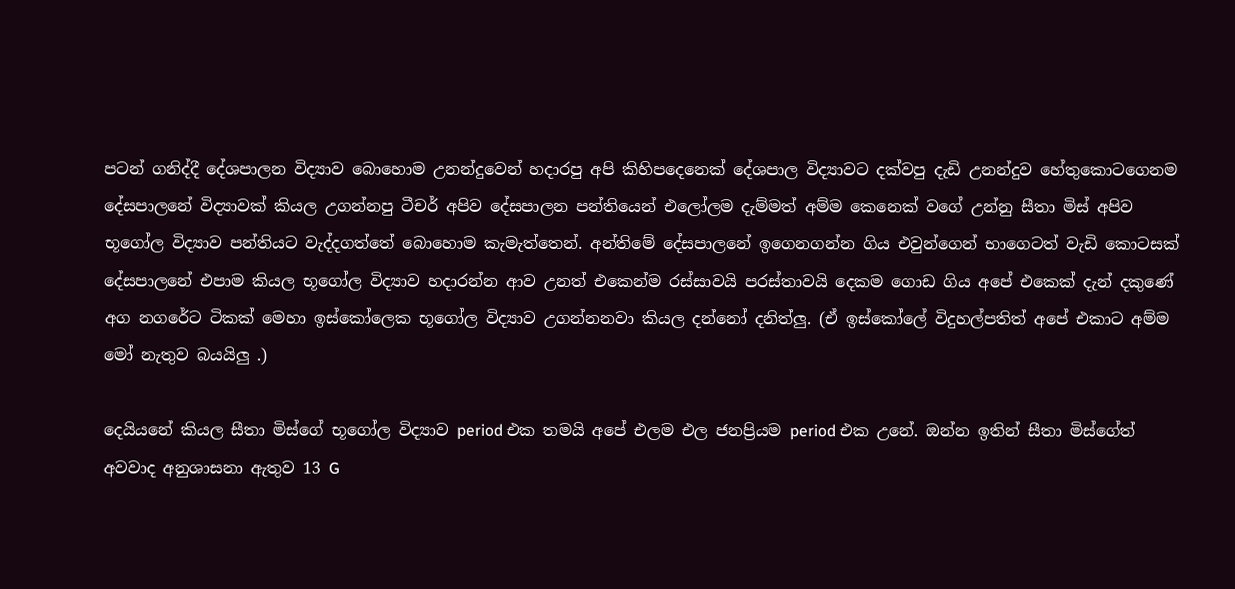පටන් ගනිද්දී දේශපාලන විද්‍යාව බොහොම උනන්දුවෙන් හදාරපු අපි කිහිපදෙනෙක් දේශපාල විද්‍යාවට දක්වපු දැඩි උනන්දුව හේතුකොටගෙනම දේසපාලනේ විද්‍යාවක් කියල උගන්නපු ටීචර් අපිව දේසපාලන පන්තියෙන් එලෝලම දැම්මත් අම්ම කෙනෙක් වගේ උන්නු සීතා මිස් අපිව භූගෝල විද්‍යාව පන්තියට වැද්දගත්තේ බොහොම කැමැත්තෙන්. අන්තිමේ දේසපාලනේ ඉගෙනගන්න ගිය එවුන්ගෙන් භාගෙටත් වැඩි කොටසක් දේසපාලනේ එපාම කියල භූගෝල විද්‍යාව හදාරන්න ආව උනත් එකෙන්ම රස්සාවයි පරස්තාවයි දෙකම ගොඩ ගිය අපේ එකෙක් දැන් දකුණේ අග නගරේට ටිකක් මෙහා ඉස්කෝලෙක භූගෝල විද්‍යාව උගන්නනවා කියල දන්නෝ දනිත්ලු. (ඒ ඉස්කෝලේ විදුහල්පතිත් අපේ එකාට අම්ම මෝ නැතුව බයයිලු .)

දෙයියනේ කියල සීතා මිස්ගේ භූගෝල විද්‍යාව period එක තමයි අපේ එලම එල ජනප්‍රියම period එක උනේ. ඔන්න ඉතින් සීතා මිස්ගේත් අවවාද අනුශාසනා ඇතුව 13 G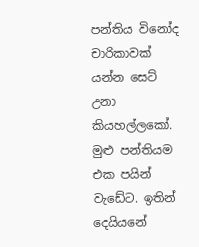පන්තිය විනෝද චාරිකාවක් යන්න සෙට් උනා කියහල්ලකෝ. මුළු පන්තියම එක පයින් වැඩේට. ඉතින් දෙයියනේ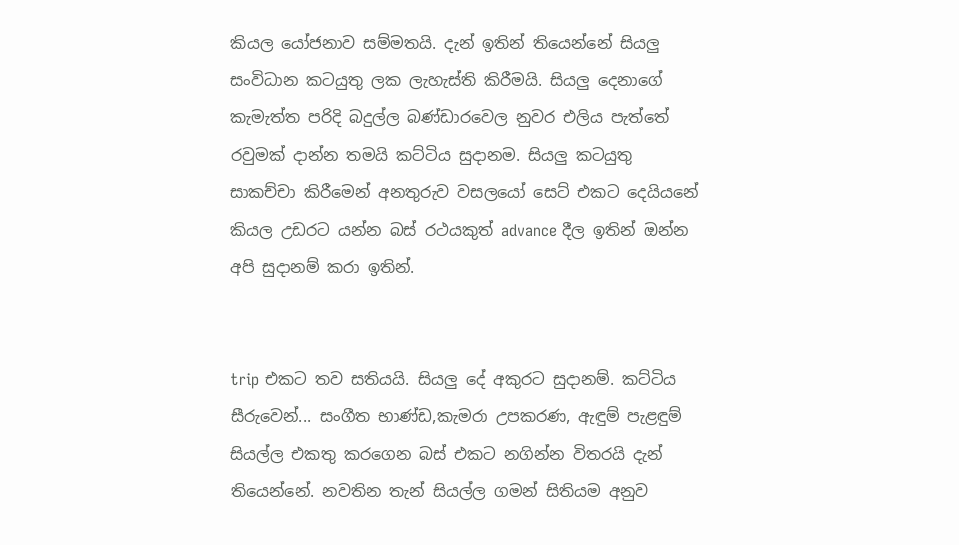කියල යෝජනාව සම්මතයි. දැන් ඉතින් තියෙන්නේ සියලු සංවිධාන කටයුතු ලක ලැහැස්ති කිරීමයි. සියලු දෙනාගේ කැමැත්ත පරිදි බදුල්ල බණ්ඩාරවෙල නුවර එලිය පැත්තේ රවුමක් දාන්න තමයි කට්ටිය සුදානම. සියලු කටයුතු සාකච්චා කිරීමෙන් අනතුරුව වසලයෝ සෙට් එකට දෙයියනේ කියල උඩරට යන්න බස් රථයකුත් advance දීල ඉතින් ඔන්න අපි සුදානම් කරා ඉතින්.


trip එකට තව සතියයි. සියලු දේ අකුරට සුදානම්. කට්ටිය සීරුවෙන්... සංගීත භාණ්ඩ,කැමරා උපකරණ, ඇඳුම් පැළඳුම් සියල්ල එකතු කරගෙන බස් එකට නගින්න විතරයි දැන් තියෙන්නේ. නවතින තැන් සියල්ල ගමන් සිතියම අනුව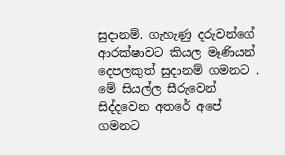සුදානම්. ගැහැණු දරුවන්ගේ ආරක්ෂාවට කියල මෑණියන් දෙපලකුත් සුදානම් ගමනට . මේ සියල්ල සීරුවෙන් සිද්දවෙන අතරේ අපේ ගමනට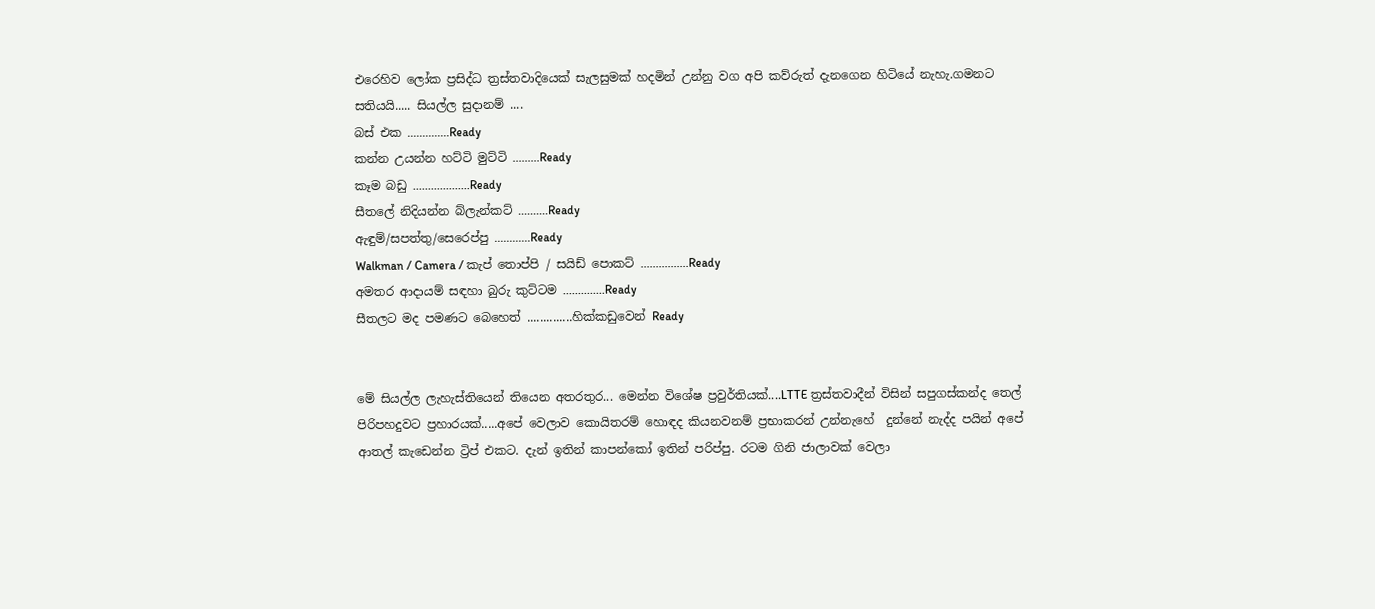එරෙහිව ලෝක ප්‍රසිද්ධ ත්‍රස්තවාදියෙක් සැලසුමක් හදමින් උන්නු වග අපි කව්රුත් දැනගෙන හිටියේ නැහැ.ගමනට සතියයි..... සියල්ල සුදානම් ....
බස් එක ..............Ready
කන්න උයන්න හට්ටි මුට්ටි .........Ready
කෑම බඩු ...................Ready
සීතලේ නිදියන්න බ්ලැන්කට් ..........Ready
ඇඳුම්/සපත්තු/සෙරෙප්පු ............Ready
Walkman / Camera / කැප් තොප්පි / සයිඩ් පොකට් ................Ready
අමතර ආදායම් සඳහා බුරු කුට්ටම ..............Ready
සීතලට මද පමණට බෙහෙත් ..............හික්කඩුවෙන් Ready


මේ සියල්ල ලැහැස්තියෙන් තියෙන අතරතුර... මෙන්න විශේෂ ප්‍රවුර්තියක්....LTTE ත්‍රස්තවාදීන් විසින් සපුගස්කන්ද තෙල් පිරිපහදුවට ප්‍රහාරයක්.....අපේ වෙලාව කොයිතරම් හොඳද කියනවනම් ප්‍රභාකරන් උන්නැහේ  දුන්නේ නැද්ද පයින් අපේ ආතල් කැඩෙන්න ට්‍රිප් එකට. දැන් ඉතින් කාපන්කෝ ඉතින් පරිප්පු. රටම ගිනි ජාලාවක් වෙලා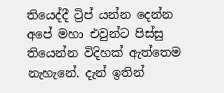තියෙද්දී ට්‍රිප් යන්න දෙන්න අපේ මහා එවුන්ට පිස්සු තියෙන්න විදිහක් ඇත්තෙම නැහැනේ. දැන් ඉතින්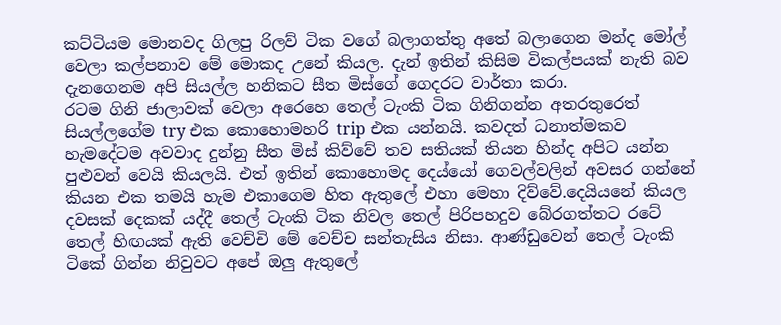කට්ටියම මොනවද ගිලපු රිලව් ටික වගේ බලාගත්තු අතේ බලාගෙන මන්ද මෝල් වෙලා කල්පනාව මේ මොකද උනේ කියල. දැන් ඉතින් කිසිම විකල්පයක් නැති බව දැනගෙනම අපි සියල්ල හනිකට සීත මිස්ගේ ගෙදරට වාර්තා කරා.
රටම ගිනි ජාලාවක් වෙලා අරෙහෙ තෙල් ටැංකි ටික ගිනිගන්න අතරතුරෙත් සියල්ලගේම try එක කොහොමහරි trip එක යන්නයි. කවදත් ධනාත්මකව හැමදේටම අවවාද දුන්නු සීත මිස් කිව්වේ තව සතියක් තියන හින්ද අපිට යන්න පුළුවන් වෙයි කියලයි. එත් ඉතින් කොහොමද දෙය්යෝ ගෙවල්වලින් අවසර ගන්නේ කියන එක තමයි හැම එකාගෙම හිත ඇතුලේ එහා මෙහා දිව්වේ.දෙයියනේ කියල දවසක් දෙකක් යද්දී තෙල් ටැංකි ටික නිවල තෙල් පිරිපහදුව බේරගත්තට රටේ තෙල් හිඟයක් ඇති වෙච්චි මේ වෙච්ච සන්තැසිය නිසා. ආණ්ඩුවෙන් තෙල් ටැංකි ටිකේ ගින්න නිවුවට අපේ ඔලු ඇතුලේ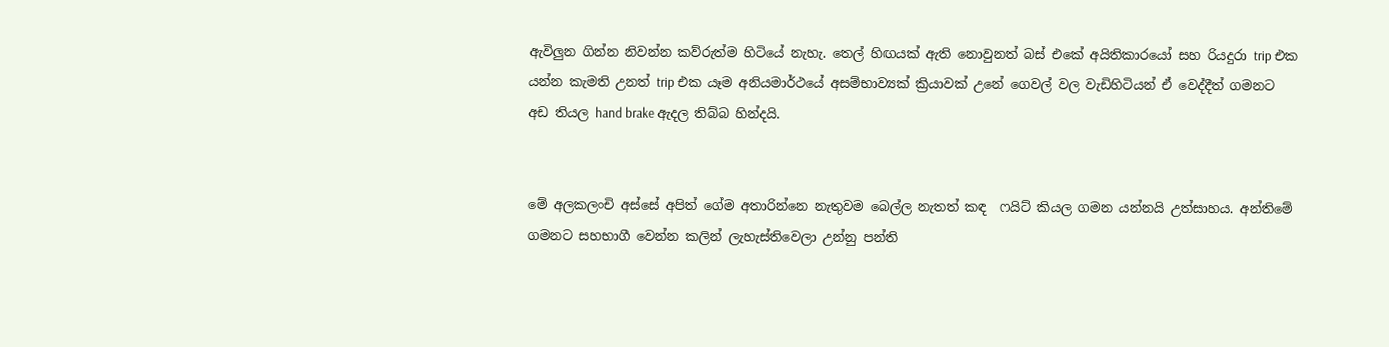ඇවිලුන ගින්න නිවන්න කව්රුත්ම හිටියේ නැහැ. තෙල් හිඟයක් ඇති නොවුනත් බස් එකේ අයිතිකාරයෝ සහ රියදුරා trip එක යන්න කැමති උනත් trip එක යෑම අනියමාර්ථයේ අසම්භාව්‍යක් ක්‍රියාවක් උනේ ගෙවල් වල වැඩිහිටියන් ඒ වෙද්දීත් ගමනට අඩ තියල hand brake ඇදල තිබ්බ හින්දයි.


මේ අලකලංචි අස්සේ අපිත් ගේම අතාරින්නෙ නැතුවම බෙල්ල නැතත් කඳ  ෆයිට් කියල ගමන යන්නයි උත්සාහය. අන්තිමේ ගමනට සහභාගී වෙන්න කලින් ලැහැස්තිවෙලා උන්නු පන්ති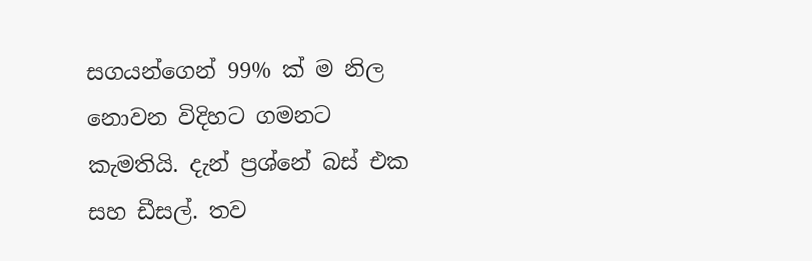සගයන්ගෙන් 99% ක් ම නිල නොවන විදිහට ගමනට කැමතියි. දැන් ප්‍රශ්නේ බස් එක සහ ඩීසල්. තව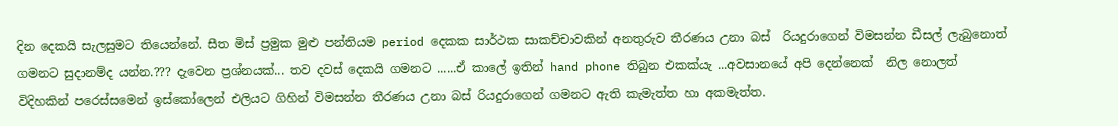දින දෙකයි සැලසුමට තියෙන්නේ. සීත මිස් ප්‍රමුක මුළු පන්තියම period දෙකක සාර්ථක සාකච්චාවකින් අනතුරුව තීරණය උනා බස්  රියදුරාගෙන් විමසන්න ඩීසල් ලැබුනොත් ගමනට සුදානම්ද යන්න.??? දැවෙන ප්‍රශ්නයක්... තව දවස් දෙකයි ගමනට ......ඒ කාලේ ඉතින් hand phone තිබුන එකක්යැ ...අවසානයේ අපි දෙන්නෙක්  නිල නොලත් විදිහකින් පරෙස්සමෙන් ඉස්කෝලෙන් එලියට ගිහින් විමසන්න තීරණය උනා බස් රියදුරාගෙන් ගමනට ඇති කැමැත්ත හා අකමැත්ත.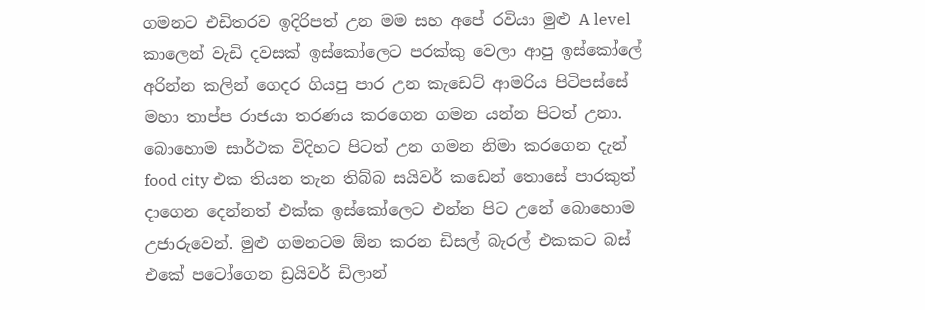ගමනට එඩිතරව ඉදිරිපත් උන මම සහ අපේ රවියා මුළු A level කාලෙන් වැඩි දවසක් ඉස්කෝලෙට පරක්කු වෙලා ආපු ඉස්කෝලේ අරින්න කලින් ගෙදර ගියපු පාර උන කැඩෙට් ආමරිය පිටිපස්සේ මහා තාප්ප රාජයා තරණය කරගෙන ගමන යන්න පිටත් උනා. බොහොම සාර්ථක විදිහට පිටත් උන ගමන නිමා කරගෙන දැන් food city එක තියන තැන තිබ්බ සයිවර් කඩෙන් තොසේ පාරකුත් දාගෙන දෙන්නත් එක්ක ඉස්කෝලෙට එන්න පිට උනේ බොහොම උජාරුවෙන්. මුළු ගමනටම ඕන කරන ඩිසල් බැරල් එකකට බස් එකේ පටෝගෙන ඩ්‍රයිවර් ඩිලාන්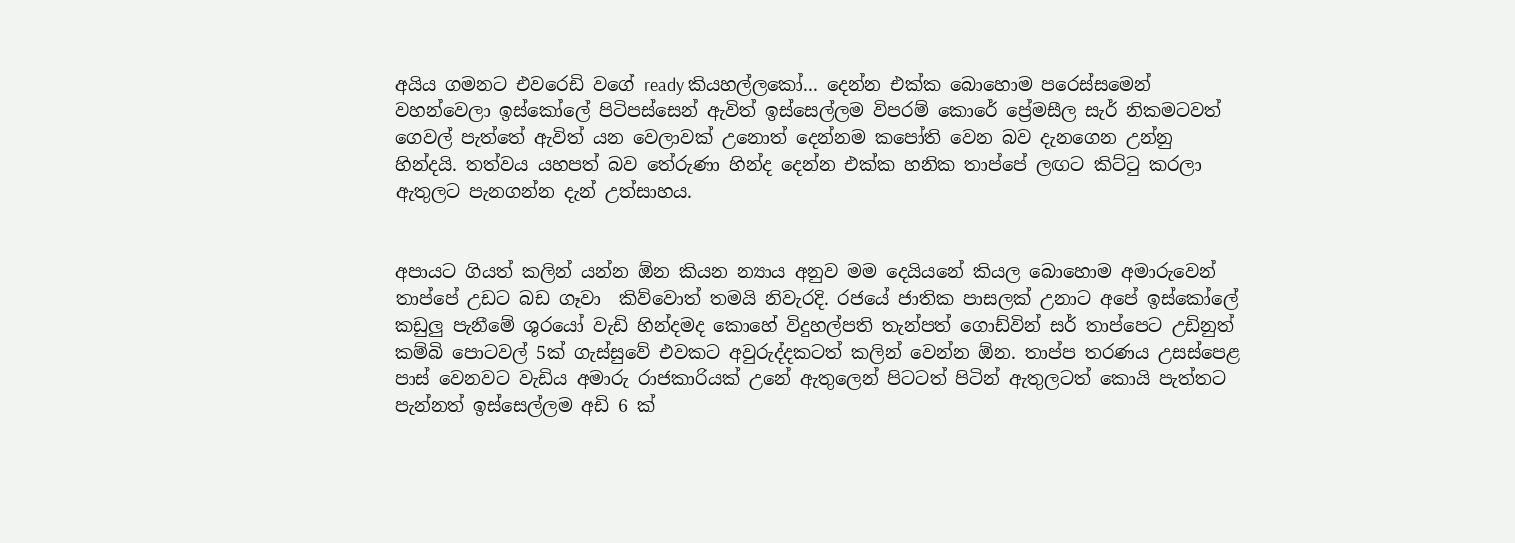අයිය ගමනට එවරෙඩි වගේ ready කියහල්ලකෝ... දෙන්න එක්ක බොහොම පරෙස්සමෙන් වහන්වෙලා ඉස්කෝලේ පිටිපස්සෙන් ඇවිත් ඉස්සෙල්ලම විපරම් කොරේ ප්‍රේමසීල සැර් නිකමටවත් ගෙවල් පැත්තේ ඇවිත් යන වෙලාවක් උනොත් දෙන්නම කපෝති වෙන බව දැනගෙන උන්නු හින්දයි. තත්වය යහපත් බව තේරුණා හින්ද දෙන්න එක්ක හනික තාප්පේ ලඟට කිට්ටු කරලා ඇතුලට පැනගන්න දැන් උත්සාහය.


අපායට ගියත් කලින් යන්න ඕන කියන න්‍යාය අනුව මම දෙයියනේ කියල බොහොම අමාරුවෙන් තාප්පේ උඩට බඩ ගෑවා  කිව්වොත් තමයි නිවැරදි. රජයේ ජාතික පාසලක් උනාට අපේ ඉස්කෝලේ කඩුලු පැනීමේ ශුරයෝ වැඩි හින්දමද කොහේ විදුහල්පති තැන්පත් ගොඩ්වින් සර් තාප්පෙට උඩිනුත් කම්බි පොටවල් 5ක් ගැස්සුවේ එවකට අවුරුද්දකටත් කලින් වෙන්න ඕන. තාප්ප තරණය උසස්පෙළ පාස් වෙනවට වැඩිය අමාරු රාජකාරියක් උනේ ඇතුලෙන් පිටටත් පිටින් ඇතුලටත් කොයි පැත්තට පැන්නත් ඉස්සෙල්ලම අඩි 6 ක්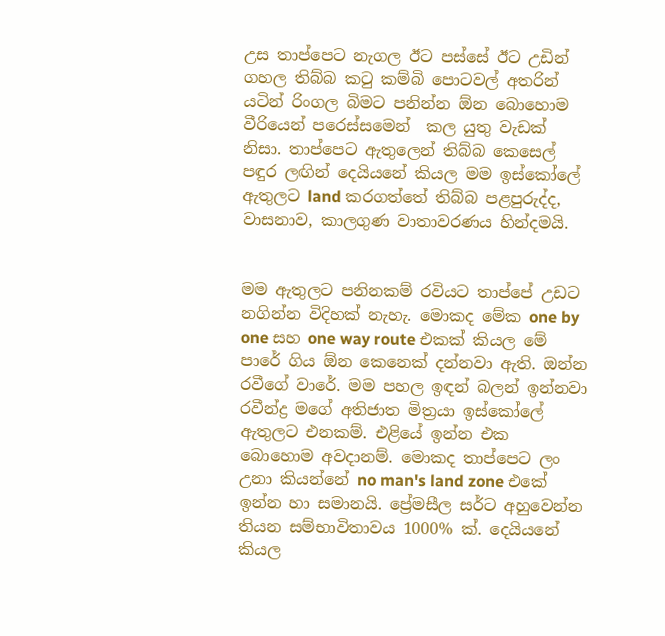උස තාප්පෙට නැගල ඊට පස්සේ ඊට උඩින් ගහල තිබ්බ කටු කම්බි පොටවල් අතරින් යටින් රිංගල බිමට පනින්න ඕන බොහොම වීරියෙන් පරෙස්සමෙන්  කල යුතු වැඩක් නිසා. තාප්පෙට ඇතුලෙන් තිබ්බ කෙසෙල් පඳුර ලඟින් දෙයියනේ කියල මම ඉස්කෝලේ ඇතුලට land කරගත්තේ තිබ්බ පළපුරුද්ද, වාසනාව, කාලගුණ වාතාවරණය හින්දමයි.


මම ඇතුලට පනිනකම් රවියට තාප්පේ උඩට නගින්න විදිහක් නැහැ. මොකද මේක one by one සහ one way route එකක් කියල මේ පාරේ ගිය ඕන කෙනෙක් දන්නවා ඇති. ඔන්න රවීගේ වාරේ. මම පහල ඉඳන් බලන් ඉන්නවා රවීන්ද්‍ර මගේ අතිජාත මිත්‍රයා ඉස්කෝලේ ඇතුලට එනකම්. එළියේ ඉන්න එක බොහොම අවදානම්. මොකද තාප්පෙට ලං උනා කියන්නේ no man's land zone එකේ ඉන්න හා සමානයි. ප්‍රේමසීල සර්ට අහුවෙන්න තියන සම්භාවිතාවය 1000% ක්. දෙයියනේ කියල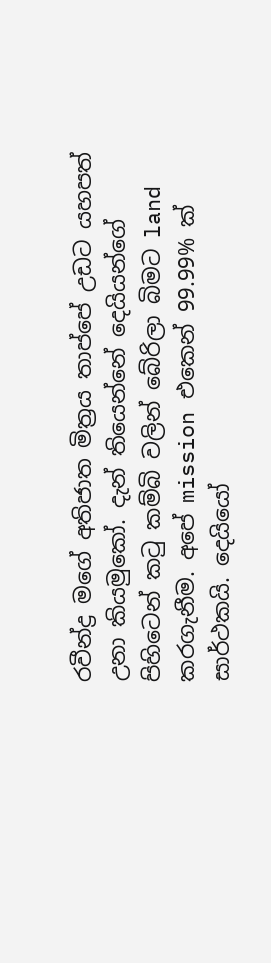රවීන්ද්‍ර මගේ අතිජාත මිත්‍රය තාප්පේ උඩට යහපත් උනා කියමුකෝ. දැන් තියෙන්නේ දෙයියන්ගේ පිහිටෙන් කටු කම්බි වලින් බේරිලා බිමට land කරගැනීම. අපේ mission එකෙන් 99.99% ක් සාර්ථකයි. දෙයියෝ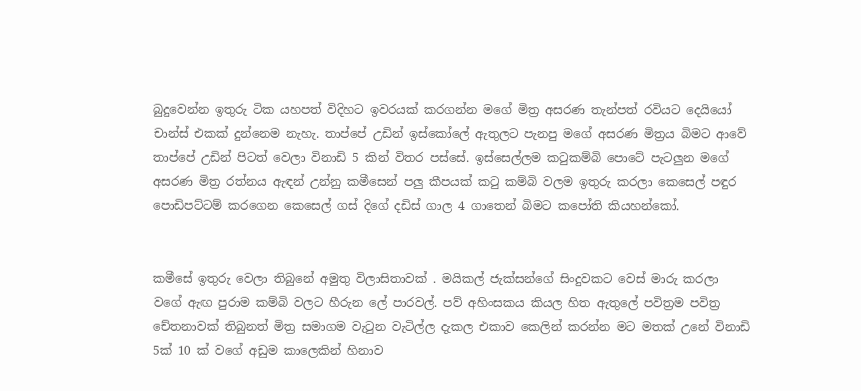බුදුවෙන්න ඉතුරු ටික යහපත් විදිහට ඉවරයක් කරගන්න මගේ මිත්‍ර අසරණ තැන්පත් රවියට දෙයියෝ චාන්ස් එකක් දුන්නෙම නැහැ. තාප්පේ උඩින් ඉස්කෝලේ ඇතුලට පැනපු මගේ අසරණ මිත්‍රය බිමට ආවේ තාප්පේ උඩින් පිටත් වෙලා විනාඩි 5 කින් විතර පස්සේ. ඉස්සෙල්ලම කටුකම්බි පොටේ පැටලුන මගේ අසරණ මිත්‍ර රත්නය ඇඳන් උන්නු කමීසෙන් පලු කීපයක් කටු කම්බි වලම ඉතුරු කරලා කෙසෙල් පඳුර පොඩිපට්ටම් කරගෙන කෙසෙල් ගස් දිගේ දඩිස් ගාල 4 ගාතෙන් බිමට කපෝති කියහන්කෝ.


කමීසේ ඉතුරු වෙලා තිබුනේ අමුතු විලාසිතාවක් . මයිකල් ජැක්සන්ගේ සිංදුවකට වෙස් මාරු කරලා වගේ ඇඟ පුරාම කම්බි වලට හීරුන ලේ පාරවල්. පව් අහිංසකය කියල හිත ඇතුලේ පවිත්‍රම පවිත්‍ර චේතනාවක් තිබුනත් මිත්‍ර සමාගම වැටුන වැටිල්ල දැකල එකාව කෙලින් කරන්න මට මතක් උනේ විනාඩි 5ක් 10 ක් වගේ අඩුම කාලෙකින් හිනාව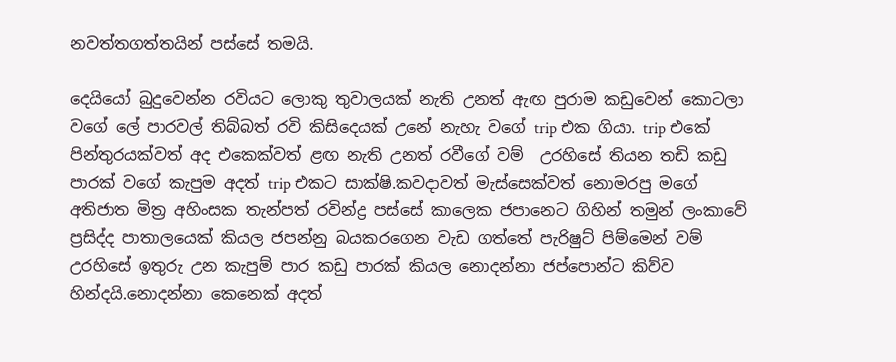නවත්තගත්තයින් පස්සේ තමයි.

දෙයියෝ බුදුවෙන්න රවියට ලොකු තුවාලයක් නැති උනත් ඇඟ පුරාම කඩුවෙන් කොටලා වගේ ලේ පාරවල් තිබ්බත් රවි කිසිදෙයක් උනේ නැහැ වගේ trip එක ගියා. trip එකේ පින්තුරයක්වත් අද එකෙක්වත් ළඟ නැති උනත් රවීගේ වම්  උරහිසේ තියන තඩි කඩු පාරක් වගේ කැපුම අදත් trip එකට සාක්ෂි.කවදාවත් මැස්සෙක්වත් නොමරපු මගේ අතිජාත මිත්‍ර අහිංසක තැන්පත් රවින්ද්‍ර පස්සේ කාලෙක ජපානෙට ගිහින් තමුන් ලංකාවේ ප්‍රසිද්ද පාතාලයෙක් කියල ජපන්නු බයකරගෙන වැඩ ගත්තේ පැරිෂුට් පිම්මෙන් වම්  උරහිසේ ඉතුරු උන කැපුම් පාර කඩු පාරක් කියල නොදන්නා ජප්පොන්ට කිව්ව හින්දයි.නොදන්නා කෙනෙක් අදත්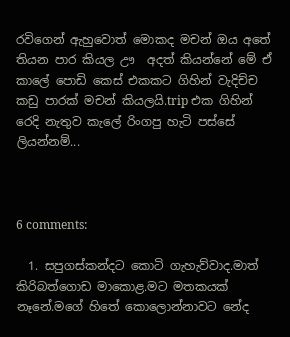රවිගෙන් ඇහුවොත් මොකද මචන් ඔය අතේ තියන පාර කියල ඌ  අදත් කියන්නේ මේ ඒ කාලේ පොඩි කෙස් එකකට ගිහින් වැදිච්ච කඩු පාරක් මචන් කියලයි.trip එක ගිහින් රෙදි නැතුව කැලේ රිංගපු හැටි පස්සේ ලියන්නම්...



6 comments:

  1. සපුගස්කන්දට කොටි ගැහැව්වාද.මාත් කිරිබත්ගොඩ මාකොළ.මට මතකයක් නෑනේ.මගේ හිතේ කොලොන්නාවට නේද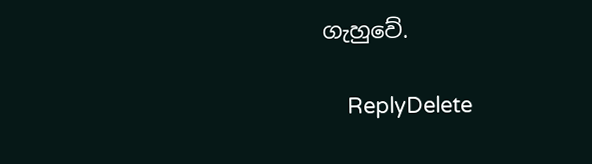ගැහුවේ.

    ReplyDelete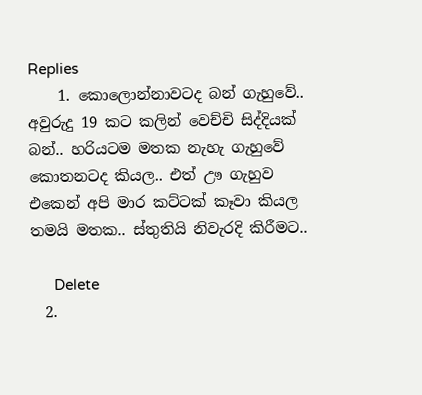Replies
    1. කොලොන්නාවටද බන් ගැහුවේ.. අවුරුදු 19 කට කලින් වෙච්චි සිද්දියක් බන්.. හරියටම මතක නැහැ ගැහුවේ කොතනටද කියල.. එත් ඌ ගැහුව එකෙන් අපි මාර කට්ටක් කෑවා කියල තමයි මතක.. ස්තුතියි නිවැරදි කිරීමට..

      Delete
  2.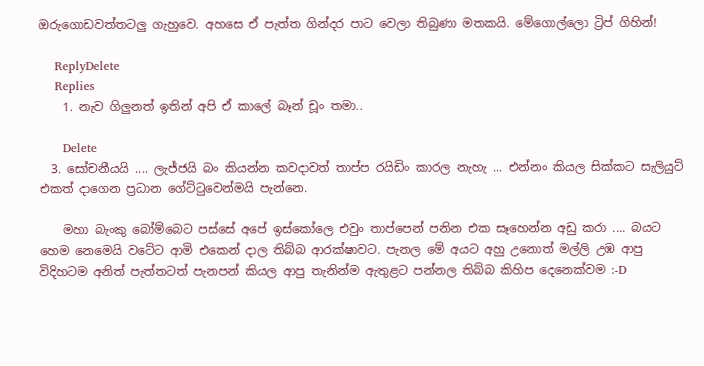ඔරුගොඩවත්තටලු ගැහුවෙ. අහසෙ ඒ පැත්ත ගින්දර පාට වෙලා තිබුණා මතකයි. මේගොල්ලො ට්‍රිප් ගිහින්!

    ReplyDelete
    Replies
    1. නැව ගිලුනත් ඉතින් අපි ඒ කාලේ බෑන් චූං තමා..

      Delete
  3. සෝචනීයයි .... ලැජ්ජයි බං කියන්න කවදාවත් තාප්ප රයිඩිං කාරල නැහැ ... එන්නං කියල සික්කට සැලියුට් එකත් දාගෙන ප්‍රධාන ගේට්ටුවෙන්මයි පැන්නෙ.

    මහා බැංකු බෝම්බෙට පස්සේ අපේ ඉස්කෝලෙ එවුං තාප්පෙන් පනින එක සෑහෙන්න අඩු කරා .... බයට හෙම නෙමෙයි වටේට ආමි එකෙන් දාල තිබ්බ ආරක්ෂාවට. පැනල මේ අයට අහු උනොත් මල්ලි උඹ ආපු විදිහටම අනිත් පැත්තටත් පැනපන් කියල ආපු තැනින්ම ඇතුළට පන්නල තිබ්බ කිහිප දෙනෙක්වම :-D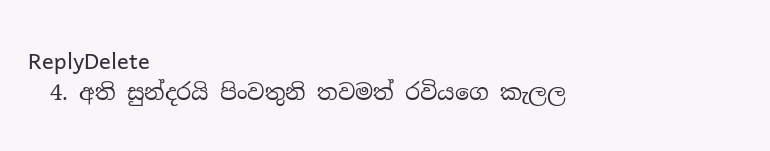ReplyDelete
  4. අති සුන්දරයි පිංවතුනි තවමත් රවියගෙ කැලල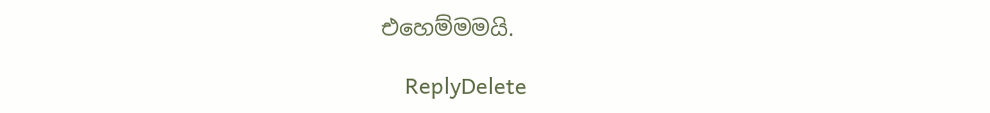එහෙම්මමයි.

    ReplyDelete